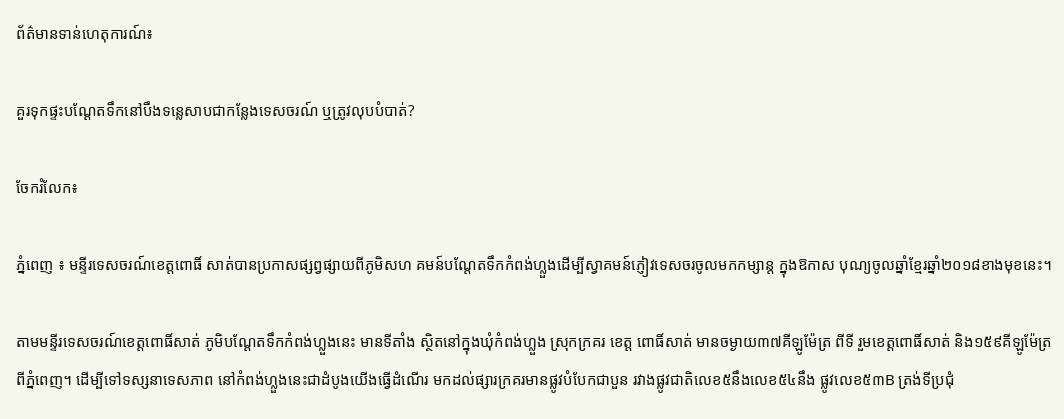ព័ត៌មានទាន់ហេតុការណ៍៖

គួរទុកផ្ទះបណ្តែតទឹកនៅបឹងទន្លេសាបជាកន្លែងទេសចរណ៍ ឬត្រូវលុបបំបាត់?

ចែករំលែក៖

ភ្នំពេញ ៖ មន្ទីរទេសចរណ៍ខេត្តពោធិ៍ សាត់បានប្រកាសផ្សព្វផ្សាយពីភូមិសហ គមន៍បណ្តែតទឹកកំពង់ហ្លួងដើម្បីស្វាគមន៍ភ្ញៀវទេសចរចូលមកកម្សាន្ត ក្នុងឱកាស បុណ្យចូលឆ្នាំខ្មែរឆ្នាំ២០១៨ខាងមុខនេះ។

តាមមន្ទីរទេសចរណ៍ខេត្តពោធិ៍សាត់ ភូមិបណ្តែតទឹកកំពង់ហ្លួងនេះ មានទីតាំង ស្ថិតនៅក្នុងឃំុកំពង់ហ្លួង ស្រុកក្រគរ ខេត្ត ពោធិ៍សាត់ មានចម្ងាយ៣៧គីឡូម៉ែត្រ ពីទី រួមខេត្តពោធិ៍សាត់ និង១៥៩គីឡូម៉ែត្រ ពីភ្នំពេញ។ ដើម្បីទៅទស្សនាទេសភាព នៅកំពង់ហ្លួងនេះជាដំបូងយើងធ្វើដំណើរ មកដល់ផ្សារក្រគរមានផ្លូវបំបែកជាបួន រវាងផ្លូវជាតិលេខ៥នឹងលេខ៥៤នឹង ផ្លូវលេខ៥៣B ត្រង់ទីប្រជុំ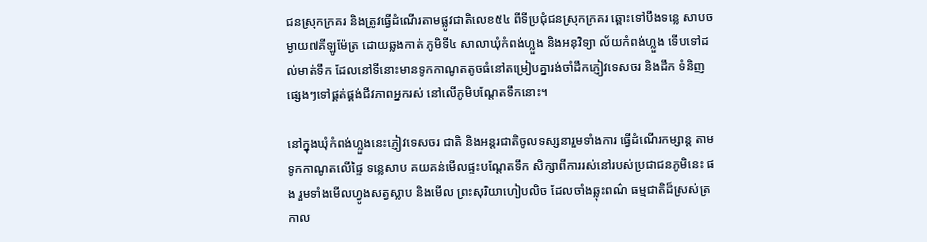ជនស្រុកក្រគរ និងត្រូវធ្វើដំណើរតាមផ្លូវជាតិលេខ៥៤ ពីទីប្រជុំជនស្រុកក្រគរ ឆ្ពោះទៅបឹងទន្លេ សាបចម្ងាយ៧គីឡូម៉ែត្រ ដោយឆ្លងកាត់ ភូមិទី៤ សាលាឃុំកំពង់ហ្លួង និងអនុវិទ្យា ល័យកំពង់ហ្លួង ទើបទៅដល់មាត់ទឹក ដែលនៅទីនោះមានទូកកាណូតតូចធំនៅតម្រៀបគ្នារង់ចាំដឹកភ្ញៀវទេសចរ និងដឹក ទំនិញផ្សេងៗទៅផ្គត់ផ្គង់ជីវភាពអ្នករស់ នៅលើភូមិបណ្តែតទឹកនោះ។

នៅក្នុងឃុំកំពង់ហ្លួងនេះភ្ញៀវទេសចរ ជាតិ និងអន្តរជាតិចូលទស្សនារួមទាំងការ ធ្វើដំណើរកម្សាន្ត តាមទូកកាណូតលើផ្ទៃ ទន្លេសាប គយគន់មើលផ្ទះបណ្តែតទឹក សិក្សាពីការរស់នៅរបស់ប្រជាជនភូមិនេះ ផង រួមទាំងមើលហ្វូងសត្វស្លាប និងមើល ព្រះសុរិយាហៀបលិច ដែលចាំងឆ្លុះពណ៌ ធម្មជាតិដ៏ស្រស់ត្រកាល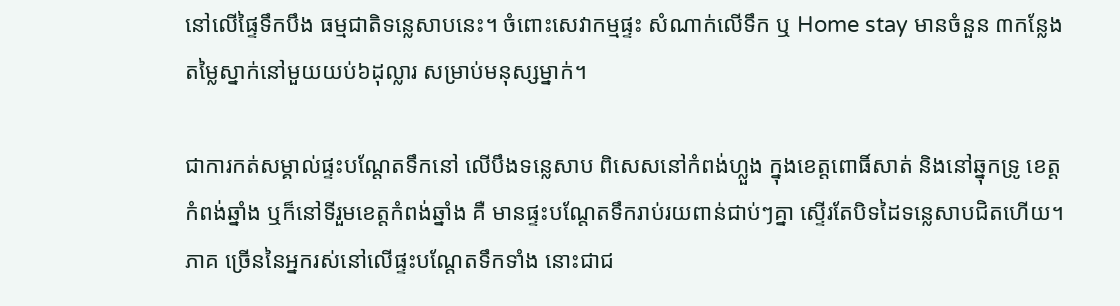នៅលើផ្ទៃទឹកបឹង ធម្មជាតិទន្លេសាបនេះ។ ចំពោះសេវាកម្មផ្ទះ សំណាក់លើទឹក ឬ Home stay មានចំនួន ៣កន្លែង តម្លៃស្នាក់នៅមួយយប់៦ដុល្លារ សម្រាប់មនុស្សម្នាក់។

ជាការកត់សម្គាល់ផ្ទះបណ្តែតទឹកនៅ លើបឹងទន្លេសាប ពិសេសនៅកំពង់ហ្លួង ក្នុងខេត្តពោធិ៍សាត់ និងនៅឆ្នុកទ្រូ ខេត្ត កំពង់ឆ្នាំង ឬក៏នៅទីរួមខេត្តកំពង់ឆ្នាំង គឺ មានផ្ទះបណ្តែតទឹករាប់រយពាន់ជាប់ៗគ្នា ស្ទើរតែបិទដៃទន្លេសាបជិតហើយ។ ភាគ ច្រើននៃអ្នករស់នៅលើផ្ទះបណ្តែតទឹកទាំង នោះជាជ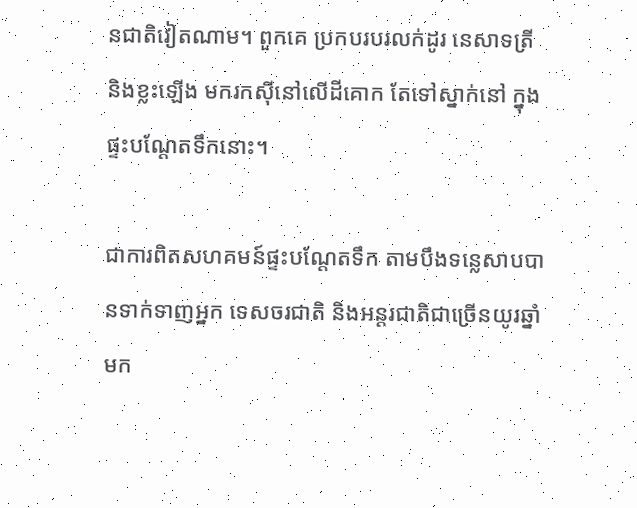នជាតិវៀតណាម។ ពួកគេ ប្រកបរបរលក់ដូរ នេសាទត្រី និងខ្លះឡើង មករកស៊ីនៅលើដីគោក តែទៅស្នាក់នៅ ក្នុងផ្ទះបណ្តែតទឹកនោះ។

ជាការពិតសហគមន៍ផ្ទះបណ្តែតទឹក តាមបឹងទន្លេសាបបានទាក់ទាញអ្នក ទេសចរជាតិ និងអន្តរជាតិជាច្រើនយូរឆ្នាំ មក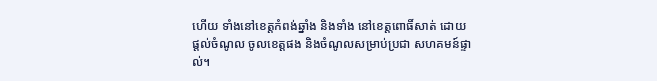ហើយ ទាំងនៅខេត្តកំពង់ឆ្នាំង និងទាំង នៅខេត្តពោធិ៍សាត់ ដោយផ្តល់ចំណូល ចូលខេត្តផង និងចំណូលសម្រាប់ប្រជា សហគមន៍ផ្ទាល់។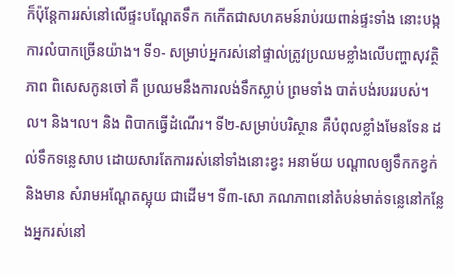ក៏ប៉ុន្តែការរស់នៅលើផ្ទះបណ្តែតទឹក កកើតជាសហគមន៍រាប់រយពាន់ផ្ទះទាំង នោះបង្កការលំបាកច្រើនយ៉ាង។ ទី១- សម្រាប់អ្នករស់នៅផ្ទាល់ត្រូវប្រឈមខ្លាំងលើបញ្ហាសុវត្ថិភាព ពិសេសកូនចៅ គឺ ប្រឈមនឹងការលង់ទឹកស្លាប់ ព្រមទាំង បាត់បង់របររបស់។ល។ និង។ល។ និង ពិបាកធ្វើដំណើរ។ ទី២-សម្រាប់បរិស្ថាន គឺបំពុលខ្លាំងមែនទែន ដល់ទឹកទន្លេសាប ដោយសារតែការរស់នៅទាំងនោះខ្វះ អនាម័យ បណ្តាលឲ្យទឹកកខ្វក់ និងមាន សំរាមអណ្តែតស្អុយ ជាដើម។ ទី៣-សោ ភណភាពនៅតំបន់មាត់ទន្លេនៅកន្លែងអ្នករស់នៅ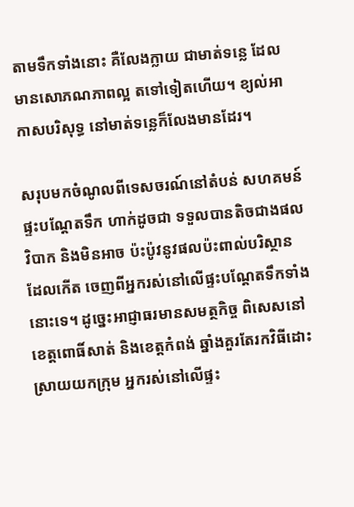តាមទឹកទាំងនោះ គឺលែងក្លាយ ជាមាត់ទន្លេ ដែលមានសោភណភាពល្អ តទៅទៀតហើយ។ ខ្យល់អាកាសបរិសុទ្ធ នៅមាត់ទន្លេក៏លែងមានដែរ។

សរុបមកចំណូលពីទេសចរណ៍នៅតំបន់ សហគមន៍ផ្ទះបណ្តែតទឹក ហាក់ដូចជា ទទួលបានតិចជាងផលវិបាក និងមិនអាច ប៉ះប៉ូវនូវផលប៉ះពាល់បរិស្ថាន ដែលកើត ចេញពីអ្នករស់នៅលើផ្ទះបណ្តែតទឹកទាំង នោះទេ។ ដូច្នេះអាជ្ញាធរមានសមត្ថកិច្ច ពិសេសនៅខេត្តពោធិ៍សាត់ និងខេត្តកំពង់ ឆ្នាំងគួរតែរកវិធីដោះស្រាយយកក្រុម អ្នករស់នៅលើផ្ទះ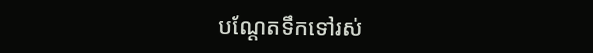បណ្តែតទឹកទៅរស់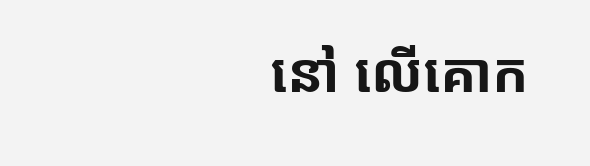នៅ លើគោក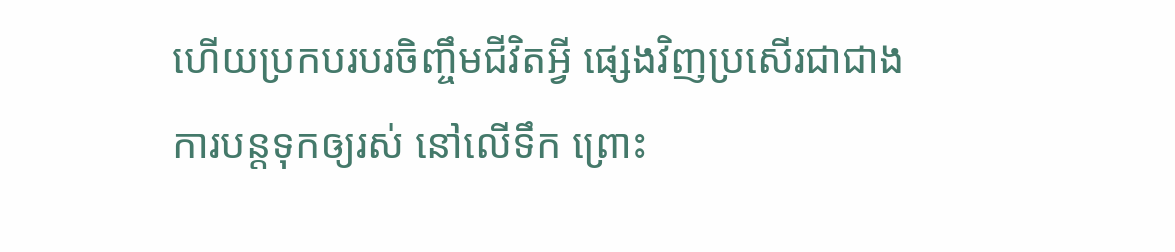ហើយប្រកបរបរចិញ្ចឹមជីវិតអ្វី ផ្សេងវិញប្រសើរជាជាងការបន្តទុកឲ្យរស់ នៅលើទឹក ព្រោះ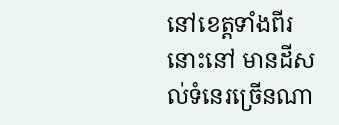នៅខេត្តទាំងពីរនោះនៅ មានដីសល់ទំនេរច្រើនណា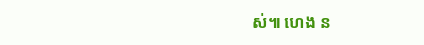ស់៕ ហេង ន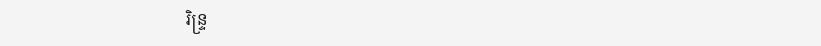រិន្ទ្រ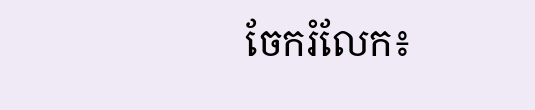ចែករំលែក៖